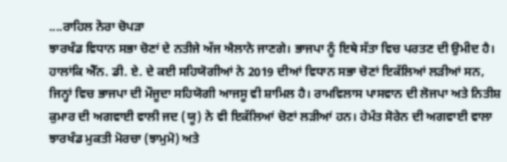....ਰਾਹਿਲ ਨੋਰਾ ਚੋਪੜਾ
ਝਾਰਖੰਡ ਵਿਧਾਨ ਸਭਾ ਚੋਣਾਂ ਦੇ ਨਤੀਜੇ ਅੱਜ ਐਲਾਨੇ ਜਾਣਗੇ। ਭਾਜਪਾ ਨੂੰ ਇਥੇ ਸੱਤਾ ਵਿਚ ਪਰਤਣ ਦੀ ਉਮੀਦ ਹੈ। ਹਾਲਾਂਕਿ ਐੱਨ. ਡੀ. ਏ. ਦੇ ਕਈ ਸਹਿਯੋਗੀਆਂ ਨੇ 2019 ਦੀਆਂ ਵਿਧਾਨ ਸਭਾ ਚੋਣਾਂ ਇਕੱਲਿਆਂ ਲੜੀਆਂ ਸਨ, ਜਿਨ੍ਹਾਂ ਵਿਚ ਭਾਜਪਾ ਦੀ ਮੌਜੂਦਾ ਸਹਿਯੋਗੀ ਆਜਸੂ ਵੀ ਸ਼ਾਮਿਲ ਹੈ। ਰਾਮਵਿਲਾਸ ਪਾਸਵਾਨ ਦੀ ਲੋਜਪਾ ਅਤੇ ਨਿਤੀਸ਼ ਕੁਮਾਰ ਦੀ ਅਗਵਾਈ ਵਾਲੀ ਜਦ (ਯੂ) ਨੇ ਵੀ ਇਕੱਲਿਆਂ ਚੋਣਾਂ ਲੜੀਆਂ ਹਨ। ਹੇਮੰਤ ਸੋਰੇਨ ਦੀ ਅਗਵਾਈ ਵਾਲਾ ਝਾਰਖੰਡ ਮੁਕਤੀ ਮੋਰਚਾ (ਝਾਮੁਮੋ) ਅਤੇ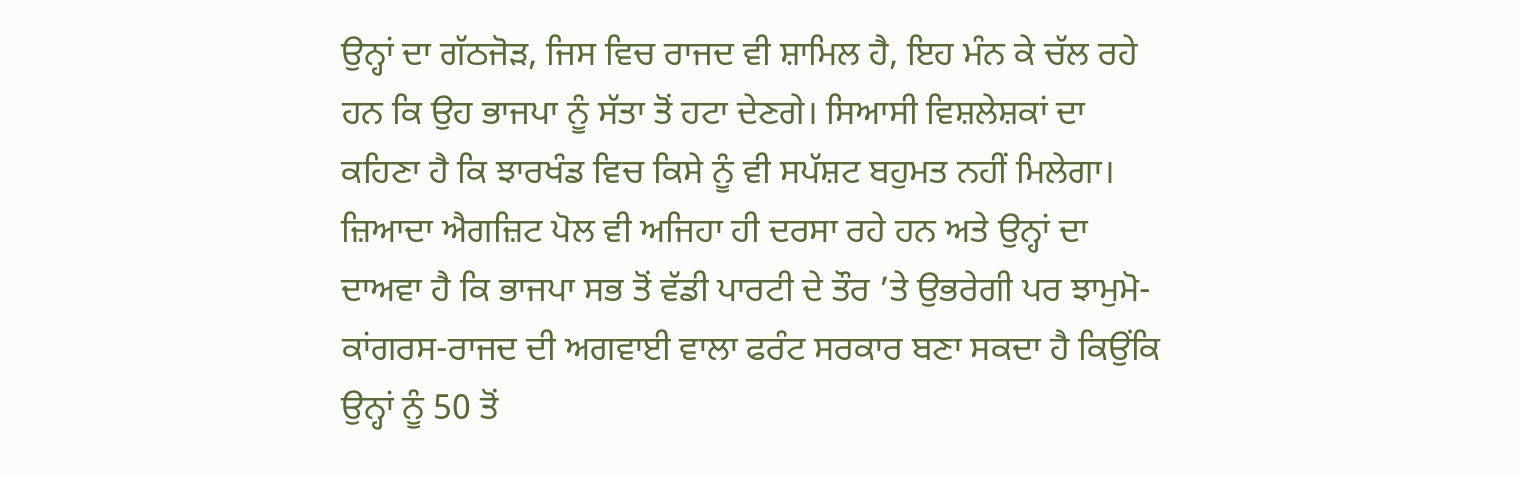ਉਨ੍ਹਾਂ ਦਾ ਗੱਠਜੋੜ, ਜਿਸ ਵਿਚ ਰਾਜਦ ਵੀ ਸ਼ਾਮਿਲ ਹੈ, ਇਹ ਮੰਨ ਕੇ ਚੱਲ ਰਹੇ ਹਨ ਕਿ ਉਹ ਭਾਜਪਾ ਨੂੰ ਸੱਤਾ ਤੋਂ ਹਟਾ ਦੇਣਗੇ। ਸਿਆਸੀ ਵਿਸ਼ਲੇਸ਼ਕਾਂ ਦਾ ਕਹਿਣਾ ਹੈ ਕਿ ਝਾਰਖੰਡ ਵਿਚ ਕਿਸੇ ਨੂੰ ਵੀ ਸਪੱਸ਼ਟ ਬਹੁਮਤ ਨਹੀਂ ਮਿਲੇਗਾ। ਜ਼ਿਆਦਾ ਐਗਜ਼ਿਟ ਪੋਲ ਵੀ ਅਜਿਹਾ ਹੀ ਦਰਸਾ ਰਹੇ ਹਨ ਅਤੇ ਉਨ੍ਹਾਂ ਦਾ ਦਾਅਵਾ ਹੈ ਕਿ ਭਾਜਪਾ ਸਭ ਤੋਂ ਵੱਡੀ ਪਾਰਟੀ ਦੇ ਤੌਰ ’ਤੇ ਉਭਰੇਗੀ ਪਰ ਝਾਮੁਮੋ-ਕਾਂਗਰਸ-ਰਾਜਦ ਦੀ ਅਗਵਾਈ ਵਾਲਾ ਫਰੰਟ ਸਰਕਾਰ ਬਣਾ ਸਕਦਾ ਹੈ ਕਿਉਂਕਿ ਉਨ੍ਹਾਂ ਨੂੰ 50 ਤੋਂ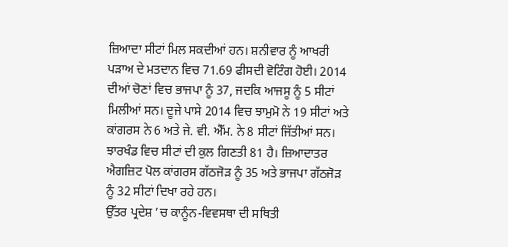ਜ਼ਿਆਦਾ ਸੀਟਾਂ ਮਿਲ ਸਕਦੀਆਂ ਹਨ। ਸ਼ਨੀਵਾਰ ਨੂੰ ਆਖਰੀ ਪੜਾਅ ਦੇ ਮਤਦਾਨ ਵਿਚ 71.69 ਫੀਸਦੀ ਵੋਟਿੰਗ ਹੋਈ। 2014 ਦੀਆਂ ਚੋਣਾਂ ਵਿਚ ਭਾਜਪਾ ਨੂੰ 37, ਜਦਕਿ ਆਜਸੂ ਨੂੰ 5 ਸੀਟਾਂ ਮਿਲੀਆਂ ਸਨ। ਦੂਜੇ ਪਾਸੇ 2014 ਵਿਚ ਝਾਮੁਮੋ ਨੇ 19 ਸੀਟਾਂ ਅਤੇ ਕਾਂਗਰਸ ਨੇ 6 ਅਤੇ ਜੇ. ਵੀ. ਐੱਮ. ਨੇ 8 ਸੀਟਾਂ ਜਿੱਤੀਆਂ ਸਨ। ਝਾਰਖੰਡ ਵਿਚ ਸੀਟਾਂ ਦੀ ਕੁਲ ਗਿਣਤੀ 81 ਹੈ। ਜ਼ਿਆਦਾਤਰ ਐਗਜ਼ਿਟ ਪੋਲ ਕਾਂਗਰਸ ਗੱਠਜੋੜ ਨੂੰ 35 ਅਤੇ ਭਾਜਪਾ ਗੱਠਜੋੜ ਨੂੰ 32 ਸੀਟਾਂ ਦਿਖਾ ਰਹੇ ਹਨ।
ਉੱਤਰ ਪ੍ਰਦੇਸ਼ ’ਚ ਕਾਨੂੰਨ-ਵਿਵਸਥਾ ਦੀ ਸਥਿਤੀ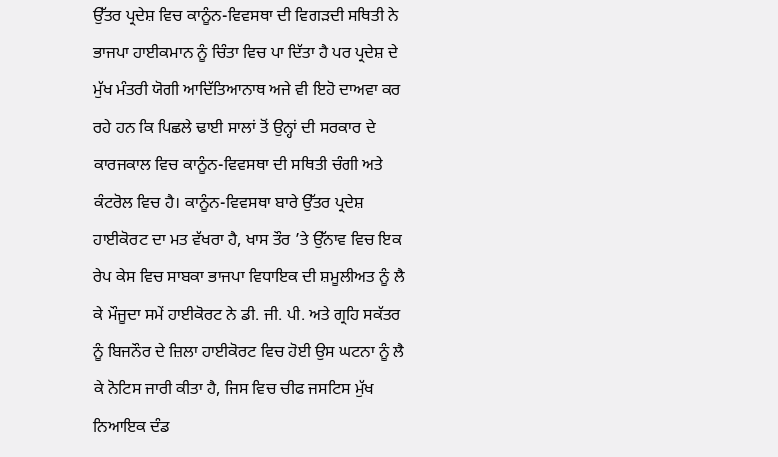ਉੱਤਰ ਪ੍ਰਦੇਸ਼ ਵਿਚ ਕਾਨੂੰਨ-ਵਿਵਸਥਾ ਦੀ ਵਿਗੜਦੀ ਸਥਿਤੀ ਨੇ ਭਾਜਪਾ ਹਾਈਕਮਾਨ ਨੂੰ ਚਿੰਤਾ ਵਿਚ ਪਾ ਦਿੱਤਾ ਹੈ ਪਰ ਪ੍ਰਦੇਸ਼ ਦੇ ਮੁੱਖ ਮੰਤਰੀ ਯੋਗੀ ਆਦਿੱਤਿਆਨਾਥ ਅਜੇ ਵੀ ਇਹੋ ਦਾਅਵਾ ਕਰ ਰਹੇ ਹਨ ਕਿ ਪਿਛਲੇ ਢਾਈ ਸਾਲਾਂ ਤੋਂ ਉਨ੍ਹਾਂ ਦੀ ਸਰਕਾਰ ਦੇ ਕਾਰਜਕਾਲ ਵਿਚ ਕਾਨੂੰਨ-ਵਿਵਸਥਾ ਦੀ ਸਥਿਤੀ ਚੰਗੀ ਅਤੇ ਕੰਟਰੋਲ ਵਿਚ ਹੈ। ਕਾਨੂੰਨ-ਵਿਵਸਥਾ ਬਾਰੇ ਉੱਤਰ ਪ੍ਰਦੇਸ਼ ਹਾਈਕੋਰਟ ਦਾ ਮਤ ਵੱਖਰਾ ਹੈ, ਖਾਸ ਤੌਰ ’ਤੇ ਉੱਨਾਵ ਵਿਚ ਇਕ ਰੇਪ ਕੇਸ ਵਿਚ ਸਾਬਕਾ ਭਾਜਪਾ ਵਿਧਾਇਕ ਦੀ ਸ਼ਮੂਲੀਅਤ ਨੂੰ ਲੈ ਕੇ ਮੌਜੂਦਾ ਸਮੇਂ ਹਾਈਕੋਰਟ ਨੇ ਡੀ. ਜੀ. ਪੀ. ਅਤੇ ਗ੍ਰਹਿ ਸਕੱਤਰ ਨੂੰ ਬਿਜਨੌਰ ਦੇ ਜ਼ਿਲਾ ਹਾਈਕੋਰਟ ਵਿਚ ਹੋਈ ਉਸ ਘਟਨਾ ਨੂੰ ਲੈ ਕੇ ਨੋਟਿਸ ਜਾਰੀ ਕੀਤਾ ਹੈ, ਜਿਸ ਵਿਚ ਚੀਫ ਜਸਟਿਸ ਮੁੱਖ ਨਿਆਇਕ ਦੰਡ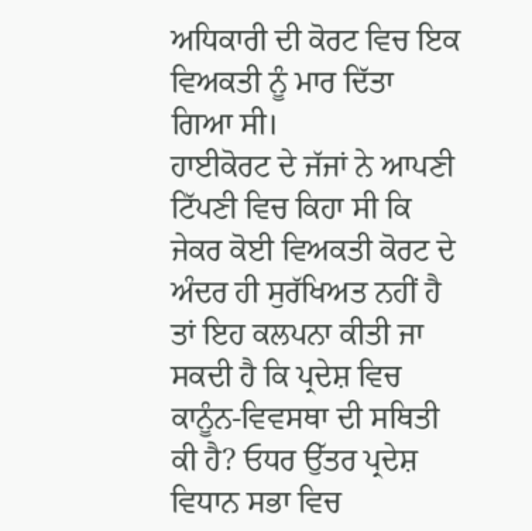ਅਧਿਕਾਰੀ ਦੀ ਕੋਰਟ ਵਿਚ ਇਕ ਵਿਅਕਤੀ ਨੂੰ ਮਾਰ ਦਿੱਤਾ ਗਿਆ ਸੀ।
ਹਾਈਕੋਰਟ ਦੇ ਜੱਜਾਂ ਨੇ ਆਪਣੀ ਟਿੱਪਣੀ ਵਿਚ ਕਿਹਾ ਸੀ ਕਿ ਜੇਕਰ ਕੋਈ ਵਿਅਕਤੀ ਕੋਰਟ ਦੇ ਅੰਦਰ ਹੀ ਸੁਰੱਖਿਅਤ ਨਹੀਂ ਹੈ ਤਾਂ ਇਹ ਕਲਪਨਾ ਕੀਤੀ ਜਾ ਸਕਦੀ ਹੈ ਕਿ ਪ੍ਰਦੇਸ਼ ਵਿਚ ਕਾਨੂੰਨ-ਵਿਵਸਥਾ ਦੀ ਸਥਿਤੀ ਕੀ ਹੈ? ਓਧਰ ਉੱਤਰ ਪ੍ਰਦੇਸ਼ ਵਿਧਾਨ ਸਭਾ ਵਿਚ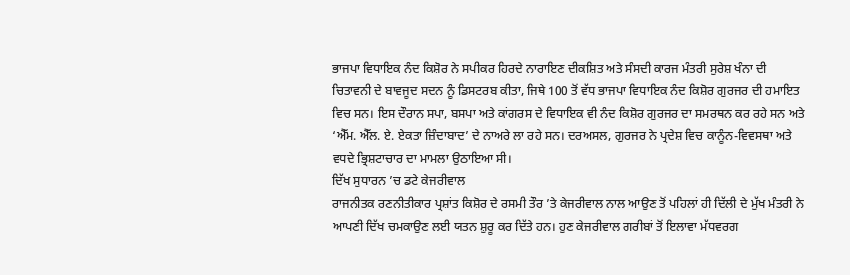ਭਾਜਪਾ ਵਿਧਾਇਕ ਨੰਦ ਕਿਸ਼ੋਰ ਨੇ ਸਪੀਕਰ ਹਿਰਦੇ ਨਾਰਾਇਣ ਦੀਕਸ਼ਿਤ ਅਤੇ ਸੰਸਦੀ ਕਾਰਜ ਮੰਤਰੀ ਸੁਰੇਸ਼ ਖੰਨਾ ਦੀ ਚਿਤਾਵਨੀ ਦੇ ਬਾਵਜੂਦ ਸਦਨ ਨੂੰ ਡਿਸਟਰਬ ਕੀਤਾ, ਜਿਥੇ 100 ਤੋਂ ਵੱਧ ਭਾਜਪਾ ਵਿਧਾਇਕ ਨੰਦ ਕਿਸ਼ੋਰ ਗੁਰਜਰ ਦੀ ਹਮਾਇਤ ਵਿਚ ਸਨ। ਇਸ ਦੌਰਾਨ ਸਪਾ, ਬਸਪਾ ਅਤੇ ਕਾਂਗਰਸ ਦੇ ਵਿਧਾਇਕ ਵੀ ਨੰਦ ਕਿਸ਼ੋਰ ਗੁਰਜਰ ਦਾ ਸਮਰਥਨ ਕਰ ਰਹੇ ਸਨ ਅਤੇ ‘ਐੱਮ. ਐੱਲ. ਏ. ਏਕਤਾ ਜ਼ਿੰਦਾਬਾਦ’ ਦੇ ਨਾਅਰੇ ਲਾ ਰਹੇ ਸਨ। ਦਰਅਸਲ, ਗੁਰਜਰ ਨੇ ਪ੍ਰਦੇਸ਼ ਵਿਚ ਕਾਨੂੰਨ-ਵਿਵਸਥਾ ਅਤੇ ਵਧਦੇ ਭ੍ਰਿਸ਼ਟਾਚਾਰ ਦਾ ਮਾਮਲਾ ਉਠਾਇਆ ਸੀ।
ਦਿੱਖ ਸੁਧਾਰਨ ’ਚ ਡਟੇ ਕੇਜਰੀਵਾਲ
ਰਾਜਨੀਤਕ ਰਣਨੀਤੀਕਾਰ ਪ੍ਰਸ਼ਾਂਤ ਕਿਸ਼ੋਰ ਦੇ ਰਸਮੀ ਤੌਰ ’ਤੇ ਕੇਜਰੀਵਾਲ ਨਾਲ ਆਉਣ ਤੋਂ ਪਹਿਲਾਂ ਹੀ ਦਿੱਲੀ ਦੇ ਮੁੱਖ ਮੰਤਰੀ ਨੇ ਆਪਣੀ ਦਿੱਖ ਚਮਕਾਉਣ ਲਈ ਯਤਨ ਸ਼ੁਰੂ ਕਰ ਦਿੱਤੇ ਹਨ। ਹੁਣ ਕੇਜਰੀਵਾਲ ਗਰੀਬਾਂ ਤੋਂ ਇਲਾਵਾ ਮੱਧਵਰਗ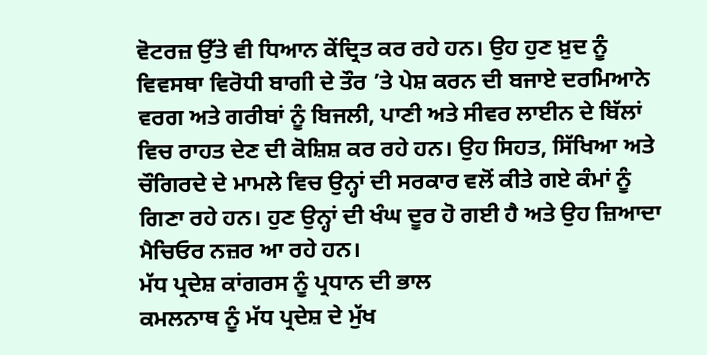ਵੋਟਰਜ਼ ਉੱਤੇ ਵੀ ਧਿਆਨ ਕੇਂਦ੍ਰਿਤ ਕਰ ਰਹੇ ਹਨ। ਉਹ ਹੁਣ ਖ਼ੁਦ ਨੂੰ ਵਿਵਸਥਾ ਵਿਰੋਧੀ ਬਾਗੀ ਦੇ ਤੌਰ ’ਤੇ ਪੇਸ਼ ਕਰਨ ਦੀ ਬਜਾਏ ਦਰਮਿਆਨੇ ਵਰਗ ਅਤੇ ਗਰੀਬਾਂ ਨੂੰ ਬਿਜਲੀ, ਪਾਣੀ ਅਤੇ ਸੀਵਰ ਲਾਈਨ ਦੇ ਬਿੱਲਾਂ ਵਿਚ ਰਾਹਤ ਦੇਣ ਦੀ ਕੋਸ਼ਿਸ਼ ਕਰ ਰਹੇ ਹਨ। ਉਹ ਸਿਹਤ, ਸਿੱਖਿਆ ਅਤੇ ਚੌਗਿਰਦੇ ਦੇ ਮਾਮਲੇ ਵਿਚ ਉਨ੍ਹਾਂ ਦੀ ਸਰਕਾਰ ਵਲੋਂ ਕੀਤੇ ਗਏ ਕੰਮਾਂ ਨੂੰ ਗਿਣਾ ਰਹੇ ਹਨ। ਹੁਣ ਉਨ੍ਹਾਂ ਦੀ ਖੰਘ ਦੂਰ ਹੋ ਗਈ ਹੈ ਅਤੇ ਉਹ ਜ਼ਿਆਦਾ ਮੈਚਿਓਰ ਨਜ਼ਰ ਆ ਰਹੇ ਹਨ।
ਮੱਧ ਪ੍ਰਦੇਸ਼ ਕਾਂਗਰਸ ਨੂੰ ਪ੍ਰਧਾਨ ਦੀ ਭਾਲ
ਕਮਲਨਾਥ ਨੂੰ ਮੱਧ ਪ੍ਰਦੇਸ਼ ਦੇ ਮੁੱਖ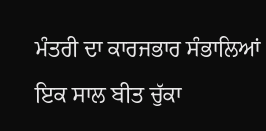ਮੰਤਰੀ ਦਾ ਕਾਰਜਭਾਰ ਸੰਭਾਲਿਆਂ ਇਕ ਸਾਲ ਬੀਤ ਚੁੱਕਾ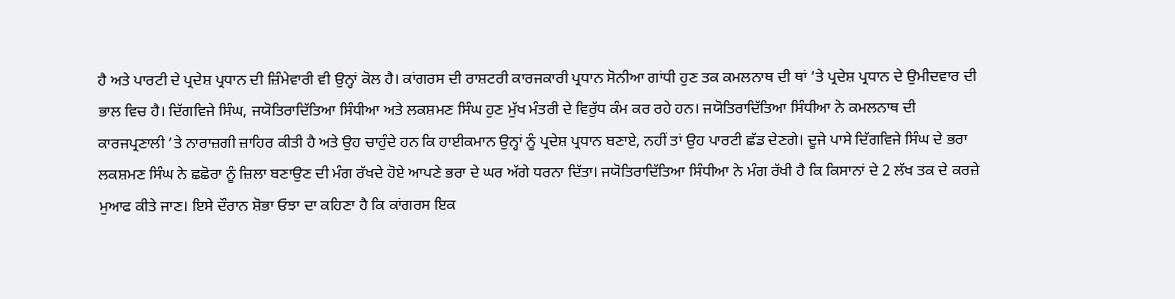ਹੈ ਅਤੇ ਪਾਰਟੀ ਦੇ ਪ੍ਰਦੇਸ਼ ਪ੍ਰਧਾਨ ਦੀ ਜ਼ਿੰਮੇਵਾਰੀ ਵੀ ਉਨ੍ਹਾਂ ਕੋਲ ਹੈ। ਕਾਂਗਰਸ ਦੀ ਰਾਸ਼ਟਰੀ ਕਾਰਜਕਾਰੀ ਪ੍ਰਧਾਨ ਸੋਨੀਆ ਗਾਂਧੀ ਹੁਣ ਤਕ ਕਮਲਨਾਥ ਦੀ ਥਾਂ ’ਤੇ ਪ੍ਰਦੇਸ਼ ਪ੍ਰਧਾਨ ਦੇ ਉਮੀਦਵਾਰ ਦੀ ਭਾਲ ਵਿਚ ਹੈ। ਦਿੱਗਵਿਜੇ ਸਿੰਘ, ਜਯੋਤਿਰਾਦਿੱਤਿਆ ਸਿੰਧੀਆ ਅਤੇ ਲਕਸ਼ਮਣ ਸਿੰਘ ਹੁਣ ਮੁੱਖ ਮੰਤਰੀ ਦੇ ਵਿਰੁੱਧ ਕੰਮ ਕਰ ਰਹੇ ਹਨ। ਜਯੋਤਿਰਾਦਿੱਤਿਆ ਸਿੰਧੀਆ ਨੇ ਕਮਲਨਾਥ ਦੀ ਕਾਰਜਪ੍ਰਣਾਲੀ ’ਤੇ ਨਾਰਾਜ਼ਗੀ ਜ਼ਾਹਿਰ ਕੀਤੀ ਹੈ ਅਤੇ ਉਹ ਚਾਹੁੰਦੇ ਹਨ ਕਿ ਹਾਈਕਮਾਨ ਉਨ੍ਹਾਂ ਨੂੰ ਪ੍ਰਦੇਸ਼ ਪ੍ਰਧਾਨ ਬਣਾਏ, ਨਹੀਂ ਤਾਂ ਉਹ ਪਾਰਟੀ ਛੱਡ ਦੇਣਗੇ। ਦੂਜੇ ਪਾਸੇ ਦਿੱਗਵਿਜੇ ਸਿੰਘ ਦੇ ਭਰਾ ਲਕਸ਼ਮਣ ਸਿੰਘ ਨੇ ਛਛੋਰਾ ਨੂੰ ਜ਼ਿਲਾ ਬਣਾਉਣ ਦੀ ਮੰਗ ਰੱਖਦੇ ਹੋਏ ਆਪਣੇ ਭਰਾ ਦੇ ਘਰ ਅੱਗੇ ਧਰਨਾ ਦਿੱਤਾ। ਜਯੋਤਿਰਾਦਿੱਤਿਆ ਸਿੰਧੀਆ ਨੇ ਮੰਗ ਰੱਖੀ ਹੈ ਕਿ ਕਿਸਾਨਾਂ ਦੇ 2 ਲੱਖ ਤਕ ਦੇ ਕਰਜ਼ੇ ਮੁਆਫ ਕੀਤੇ ਜਾਣ। ਇਸੇ ਦੌਰਾਨ ਸ਼ੋਭਾ ਓਝਾ ਦਾ ਕਹਿਣਾ ਹੈ ਕਿ ਕਾਂਗਰਸ ਇਕ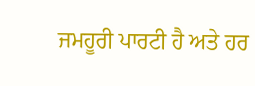ਜਮਹੂਰੀ ਪਾਰਟੀ ਹੈ ਅਤੇ ਹਰ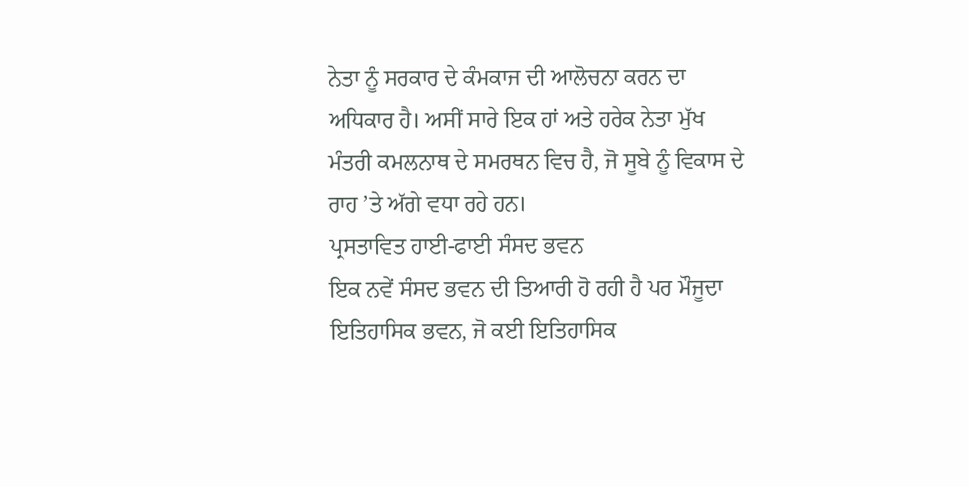ਨੇਤਾ ਨੂੰ ਸਰਕਾਰ ਦੇ ਕੰਮਕਾਜ ਦੀ ਆਲੋਚਨਾ ਕਰਨ ਦਾ ਅਧਿਕਾਰ ਹੈ। ਅਸੀਂ ਸਾਰੇ ਇਕ ਹਾਂ ਅਤੇ ਹਰੇਕ ਨੇਤਾ ਮੁੱਖ ਮੰਤਰੀ ਕਮਲਨਾਥ ਦੇ ਸਮਰਥਨ ਵਿਚ ਹੈ, ਜੋ ਸੂਬੇ ਨੂੰ ਵਿਕਾਸ ਦੇ ਰਾਹ ’ਤੇ ਅੱਗੇ ਵਧਾ ਰਹੇ ਹਨ।
ਪ੍ਰਸਤਾਵਿਤ ਹਾਈ-ਫਾਈ ਸੰਸਦ ਭਵਨ
ਇਕ ਨਵੇਂ ਸੰਸਦ ਭਵਨ ਦੀ ਤਿਆਰੀ ਹੋ ਰਹੀ ਹੈ ਪਰ ਮੌਜੂਦਾ ਇਤਿਹਾਸਿਕ ਭਵਨ, ਜੋ ਕਈ ਇਤਿਹਾਸਿਕ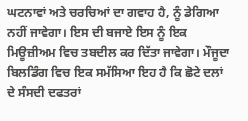ਘਟਨਾਵਾਂ ਅਤੇ ਚਰਚਿਆਂ ਦਾ ਗਵਾਹ ਹੈ, ਨੂੰ ਡੇਗਿਆ ਨਹੀਂ ਜਾਵੇਗਾ। ਇਸ ਦੀ ਬਜਾਏ ਇਸ ਨੂੰ ਇਕ ਮਿਊਜ਼ੀਅਮ ਵਿਚ ਤਬਦੀਲ ਕਰ ਦਿੱਤਾ ਜਾਵੇਗਾ। ਮੌਜੂਦਾ ਬਿਲਡਿੰਗ ਵਿਚ ਇਕ ਸਮੱਸਿਆ ਇਹ ਹੈ ਕਿ ਛੋਟੇ ਦਲਾਂ ਦੇ ਸੰਸਦੀ ਦਫਤਰਾਂ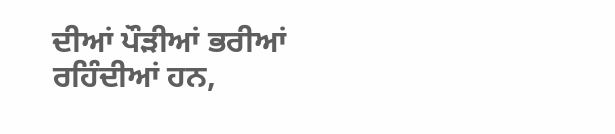ਦੀਆਂ ਪੌੜੀਆਂ ਭਰੀਆਂ ਰਹਿੰਦੀਆਂ ਹਨ,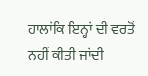ਹਾਲਾਂਕਿ ਇਨ੍ਹਾਂ ਦੀ ਵਰਤੋਂ ਨਹੀਂ ਕੀਤੀ ਜਾਂਦੀ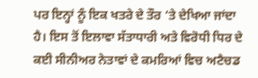ਪਰ ਇਨ੍ਹਾਂ ਨੂੰ ਇਕ ਖਤਰੇ ਦੇ ਤੌਰ ’ਤੇ ਦੇਖਿਆ ਜਾਂਦਾ ਹੈ। ਇਸ ਤੋਂ ਇਲਾਵਾ ਸੱਤਾਧਾਰੀ ਅਤੇ ਵਿਰੋਧੀ ਧਿਰ ਦੇ ਕਈ ਸੀਨੀਅਰ ਨੇਤਾਵਾਂ ਦੇ ਕਮਰਿਆਂ ਵਿਚ ਅਟੈਚਡ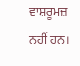ਵਾਸ਼ਰੂਮਜ਼ ਨਹੀਂ ਹਨ।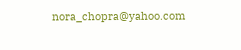nora_chopra@yahoo.com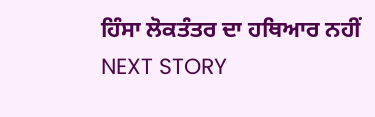ਹਿੰਸਾ ਲੋਕਤੰਤਰ ਦਾ ਹਥਿਆਰ ਨਹੀਂ
NEXT STORY